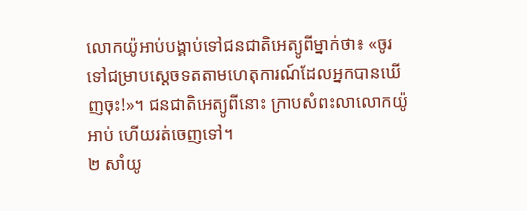លោកយ៉ូអាប់បង្គាប់ទៅជនជាតិអេត្យូពីម្នាក់ថា៖ «ចូរទៅជម្រាបស្តេចទតតាមហេតុការណ៍ដែលអ្នកបានឃើញចុះ!»។ ជនជាតិអេត្យូពីនោះ ក្រាបសំពះលាលោកយ៉ូអាប់ ហើយរត់ចេញទៅ។
២ សាំយូ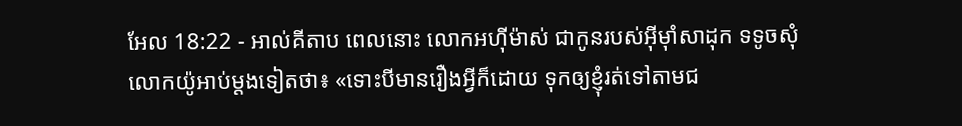អែល 18:22 - អាល់គីតាប ពេលនោះ លោកអហ៊ីម៉ាស់ ជាកូនរបស់អ៊ីមុាំសាដុក ទទូចសុំលោកយ៉ូអាប់ម្តងទៀតថា៖ «ទោះបីមានរឿងអ្វីក៏ដោយ ទុកឲ្យខ្ញុំរត់ទៅតាមជ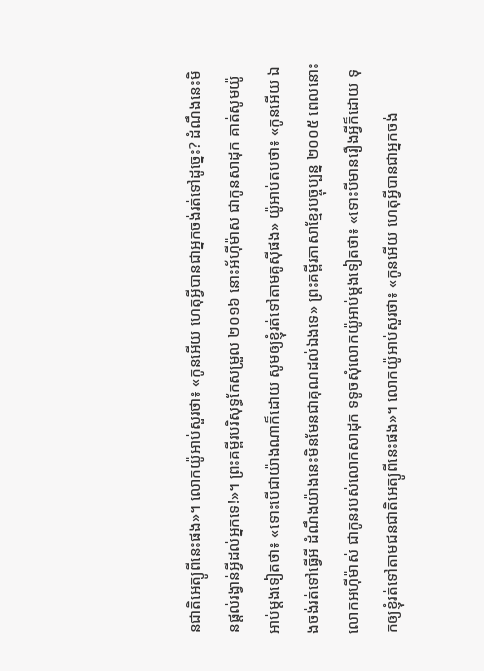នជាតិអេត្យូពីនេះផង»។ លោកយ៉ូអាប់សួរថា៖ «កូនអើយ ហេតុអ្វីបានជាអ្នកចង់រត់ទៅដូច្នេះ? ដំណឹងនេះមិនផ្តល់រង្វាន់អ្វីដល់អ្នកទេ!»។ ព្រះគម្ពីរបរិសុទ្ធកែសម្រួល ២០១៦ នោះអ័ហ៊ីម៉ាស ជាកូនសាដុក គាត់សូមយ៉ូអាប់ម្តងទៀតថា៖ «ទោះបើជាយ៉ាងណាក៏ដោយ សូមឲ្យខ្ញុំរត់ទៅតាមគូស៊ីផង» យ៉ូអាប់តបថា៖ «កូនអើយ ឯងចង់រត់ទៅធ្វើអី ដំណឹងយ៉ាងនេះមិនមែនជាគុណដល់ឯងទេ» ព្រះគម្ពីរភាសាខ្មែរបច្ចុប្បន្ន ២០០៥ ពេលនោះ លោកអហ៊ីម៉ាស់ ជាកូនរបស់លោកសាដុក ទទូចសុំលោកយ៉ូអាប់ម្ដងទៀតថា៖ «ទោះបីមានរឿងអ្វីក៏ដោយ ទុកឲ្យខ្ញុំរត់ទៅតាមជនជាតិអេត្យូពីនេះផង»។ លោកយ៉ូអាប់សួរថា៖ «កូនអើយ ហេតុអ្វីបានជាអ្នកចង់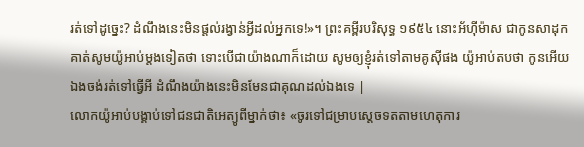រត់ទៅដូច្នេះ? ដំណឹងនេះមិនផ្ដល់រង្វាន់អ្វីដល់អ្នកទេ!»។ ព្រះគម្ពីរបរិសុទ្ធ ១៩៥៤ នោះអ័ហ៊ីម៉ាស ជាកូនសាដុក គាត់សូមយ៉ូអាប់ម្តងទៀតថា ទោះបើជាយ៉ាងណាក៏ដោយ សូមឲ្យខ្ញុំរត់ទៅតាមគូស៊ីផង យ៉ូអាប់តបថា កូនអើយ ឯងចង់រត់ទៅធ្វើអី ដំណឹងយ៉ាងនេះមិនមែនជាគុណដល់ឯងទេ |
លោកយ៉ូអាប់បង្គាប់ទៅជនជាតិអេត្យូពីម្នាក់ថា៖ «ចូរទៅជម្រាបស្តេចទតតាមហេតុការ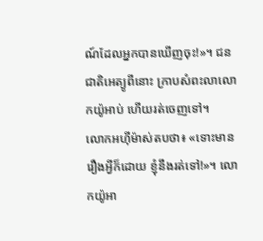ណ៍ដែលអ្នកបានឃើញចុះ!»។ ជនជាតិអេត្យូពីនោះ ក្រាបសំពះលាលោកយ៉ូអាប់ ហើយរត់ចេញទៅ។
លោកអហ៊ីម៉ាស់តបថា៖ «ទោះមានរឿងអ្វីក៏ដោយ ខ្ញុំនឹងរត់ទៅ!»។ លោកយ៉ូអា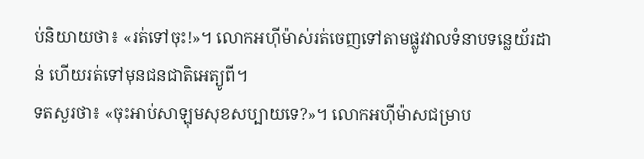ប់និយាយថា៖ «រត់ទៅចុះ!»។ លោកអហ៊ីម៉ាស់រត់ចេញទៅតាមផ្លូវវាលទំនាបទន្លេយ័រដាន់ ហើយរត់ទៅមុនជនជាតិអេត្យូពី។
ទតសួរថា៖ «ចុះអាប់សាឡុមសុខសប្បាយទេ?»។ លោកអហ៊ីម៉ាសជម្រាប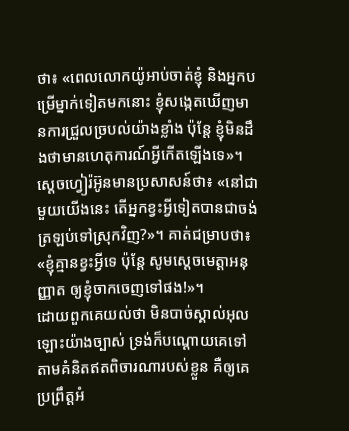ថា៖ «ពេលលោកយ៉ូអាប់ចាត់ខ្ញុំ និងអ្នកបម្រើម្នាក់ទៀតមកនោះ ខ្ញុំសង្កេតឃើញមានការជ្រួលច្របល់យ៉ាងខ្លាំង ប៉ុន្តែ ខ្ញុំមិនដឹងថាមានហេតុការណ៍អ្វីកើតឡើងទេ»។
ស្តេចហ្វៀរ៉អ៊ូនមានប្រសាសន៍ថា៖ «នៅជាមួយយើងនេះ តើអ្នកខ្វះអ្វីទៀតបានជាចង់ត្រឡប់ទៅស្រុកវិញ?»។ គាត់ជម្រាបថា៖ «ខ្ញុំគ្មានខ្វះអ្វីទេ ប៉ុន្តែ សូមស្តេចមេត្តាអនុញ្ញាត ឲ្យខ្ញុំចាកចេញទៅផង!»។
ដោយពួកគេយល់ថា មិនបាច់ស្គាល់អុលឡោះយ៉ាងច្បាស់ ទ្រង់ក៏បណ្ដោយគេទៅតាមគំនិតឥតពិចារណារបស់ខ្លួន គឺឲ្យគេប្រព្រឹត្ដអំ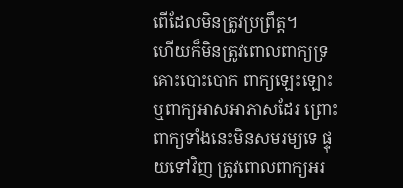ពើដែលមិនត្រូវប្រព្រឹត្ដ។
ហើយក៏មិនត្រូវពោលពាក្យទ្រគោះបោះបោក ពាក្យឡេះឡោះ ឬពាក្យអាសអាភាសដែរ ព្រោះពាក្យទាំងនេះមិនសមរម្យទេ ផ្ទុយទៅវិញ ត្រូវពោលពាក្យអរ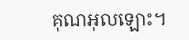គុណអុលឡោះ។